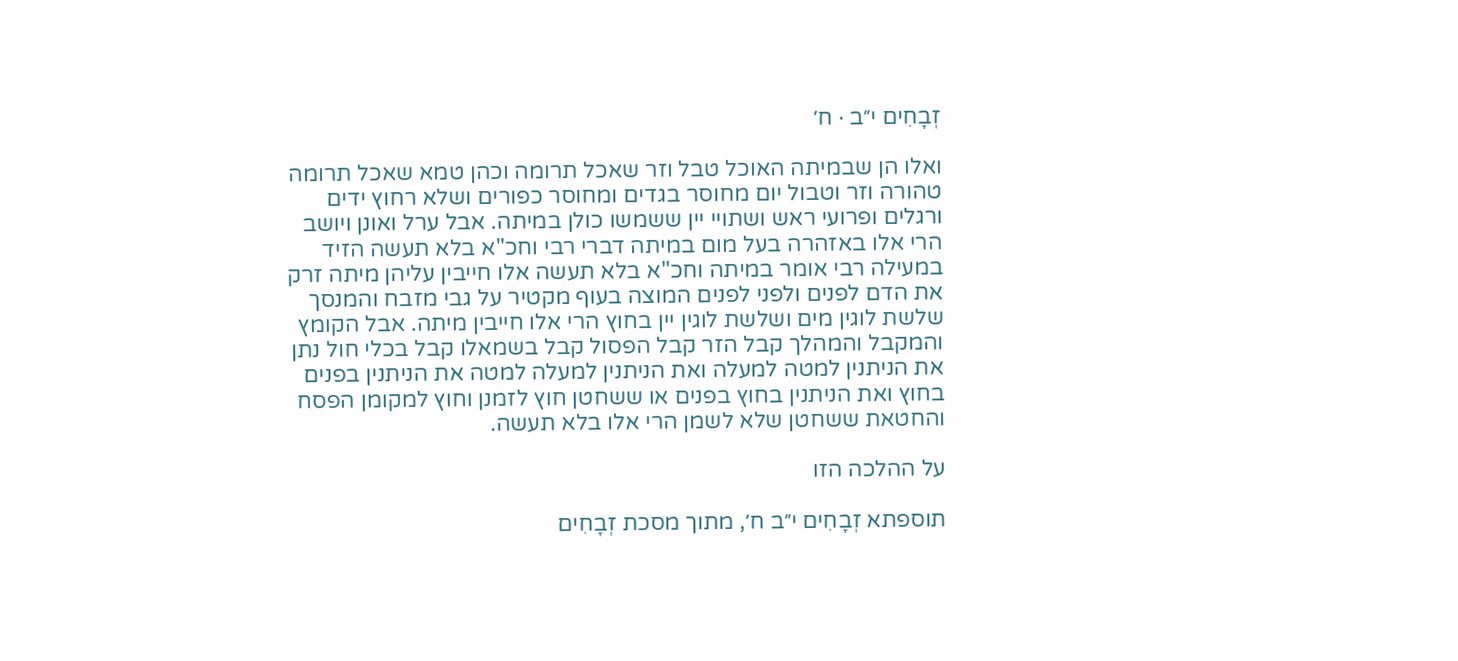זְבָחִים י״ב · ח׳

ואלו הן שבמיתה האוכל טבל וזר שאכל תרומה וכהן טמא שאכל תרומה טהורה וזר וטבול יום מחוסר בגדים ומחוסר כפורים ושלא רחוץ ידים ורגלים ופרועי ראש ושתויי יין ששמשו כולן במיתה. אבל ערל ואונן ויושב הרי אלו באזהרה בעל מום במיתה דברי רבי וחכ"א בלא תעשה הזיד במעילה רבי אומר במיתה וחכ"א בלא תעשה אלו חייבין עליהן מיתה זרק את הדם לפנים ולפני לפנים המוצה בעוף מקטיר על גבי מזבח והמנסך שלשת לוגין מים ושלשת לוגין יין בחוץ הרי אלו חייבין מיתה. אבל הקומץ והמקבל והמהלך קבל הזר קבל הפסול קבל בשמאלו קבל בכלי חול נתן את הניתנין למטה למעלה ואת הניתנין למעלה למטה את הניתנין בפנים בחוץ ואת הניתנין בחוץ בפנים או ששחטן חוץ לזמנן וחוץ למקומן הפסח והחטאת ששחטן שלא לשמן הרי אלו בלא תעשה.

על ההלכה הזו

תוספתא זְבָחִים י״ב ח׳, מתוך מסכת זְבָחִים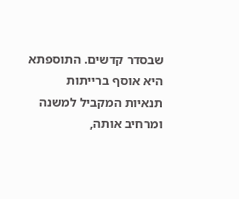שבסדר קדשים. התוספתא היא אוסף ברייתות תנאיות המקביל למשנה ומרחיב אותה,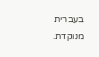בעברית מנוקדת.